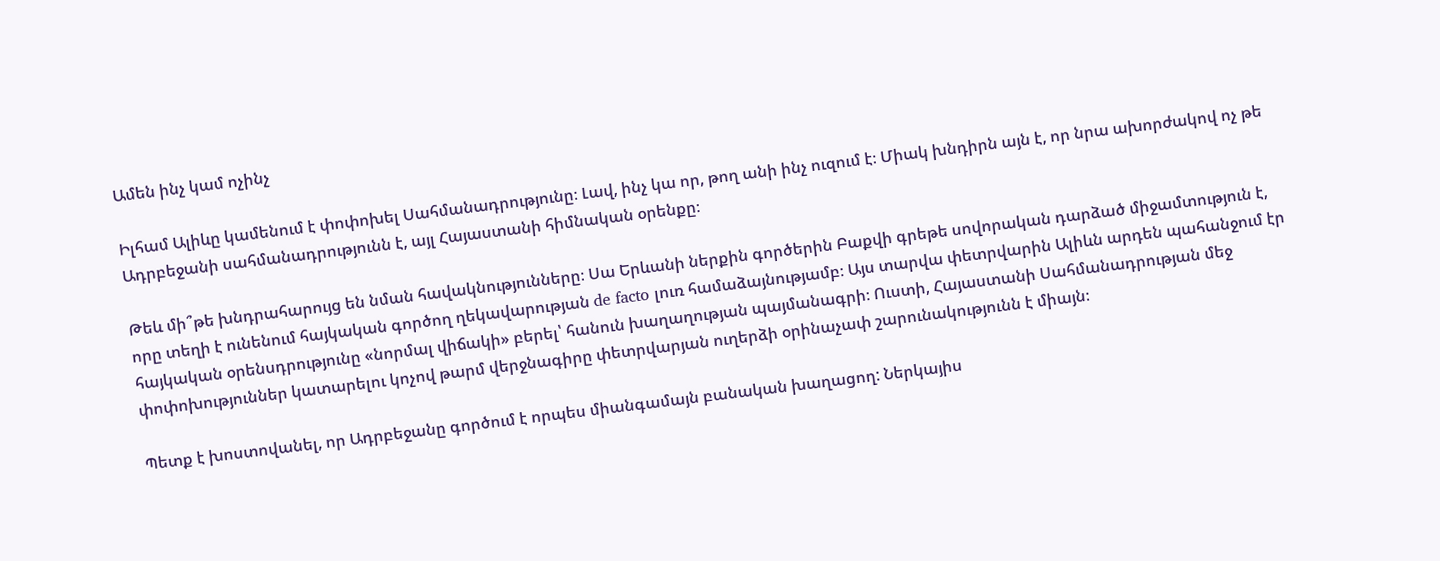Ամեն ինչ կամ ոչինչ

Իլհամ Ալիևը կամենում է փոփոխել Սահմանադրությունը։ Լավ, ինչ կա որ, թող անի ինչ ուզում է։ Միակ խնդիրն այն է, որ նրա ախորժակով ոչ թե Ադրբեջանի սահմանադրությունն է, այլ Հայաստանի հիմնական օրենքը։

Թեև մի՞թե խնդրահարույց են նման հավակնությունները։ Սա Երևանի ներքին գործերին Բաքվի գրեթե սովորական դարձած միջամտություն է, որը տեղի է ունենում հայկական գործող ղեկավարության de facto լուռ համաձայնությամբ։ Այս տարվա փետրվարին Ալիևն արդեն պահանջում էր հայկական օրենսդրությունը «նորմալ վիճակի» բերել՝ հանուն խաղաղության պայմանագրի։ Ուստի, Հայաստանի Սահմանադրության մեջ փոփոխություններ կատարելու կոչով թարմ վերջնագիրը փետրվարյան ուղերձի օրինաչափ շարունակությունն է միայն։

Պետք է խոստովանել, որ Ադրբեջանը գործում է որպես միանգամայն բանական խաղացող: Ներկայիս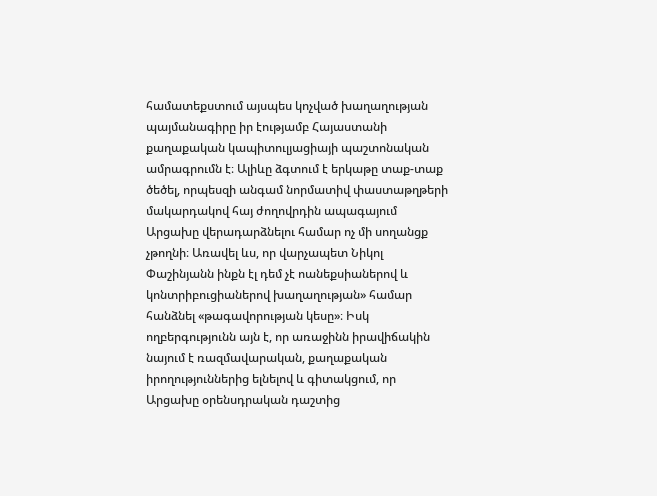համատեքստում այսպես կոչված խաղաղության պայմանագիրը իր էությամբ Հայաստանի քաղաքական կապիտուլյացիայի պաշտոնական ամրագրումն է։ Ալիևը ձգտում է երկաթը տաք-տաք ծեծել, որպեսզի անգամ նորմատիվ փաստաթղթերի մակարդակով հայ ժողովրդին ապագայում Արցախը վերադարձնելու համար ոչ մի սողանցք չթողնի։ Առավել ևս, որ վարչապետ Նիկոլ Փաշինյանն ինքն էլ դեմ չէ ոանեքսիաներով և կոնտրիբուցիաներով խաղաղության» համար հանձնել «թագավորության կեսը»։ Իսկ ողբերգությունն այն է, որ առաջինն իրավիճակին նայում է ռազմավարական, քաղաքական իրողություններից ելնելով և գիտակցում, որ Արցախը օրենսդրական դաշտից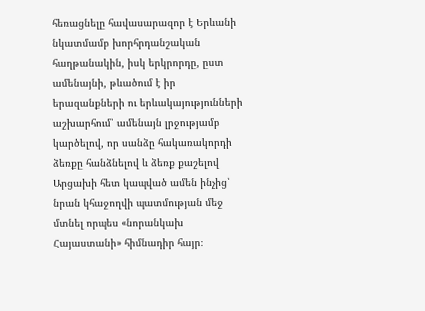հեռացնելը հավասարազոր է Երևանի նկատմամբ խորհրդանշական հաղթանակին, իսկ երկրորդը, ըստ ամենայնի, թևածում է իր երազանքների ու երևակայությունների աշխարհում՝ ամենայն լրջությամբ կարծելով, որ սանձը հակառակորդի ձեռքը հանձնելով և ձեռք քաշելով Արցախի հետ կապված ամեն ինչից՝ նրան կհաջողվի պատմության մեջ մտնել որպես «նորանկախ Հայաստանի» հիմնադիր հայր։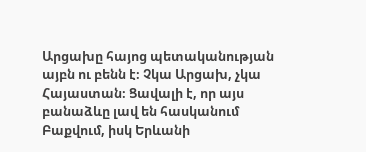Արցախը հայոց պետականության այբն ու բենն է։ Չկա Արցախ, չկա Հայաստան։ Ցավալի է, որ այս բանաձևը լավ են հասկանում Բաքվում, իսկ Երևանի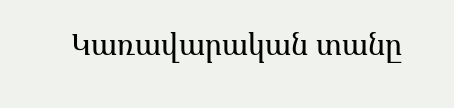Կառավարական տանը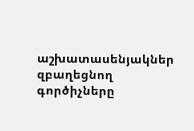աշխատասենյակներ զբաղեցնող գործիչները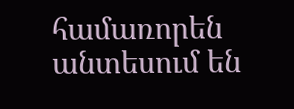համառորեն անտեսում են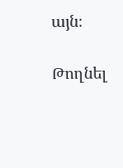այն։

Թողնել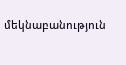մեկնաբանություն